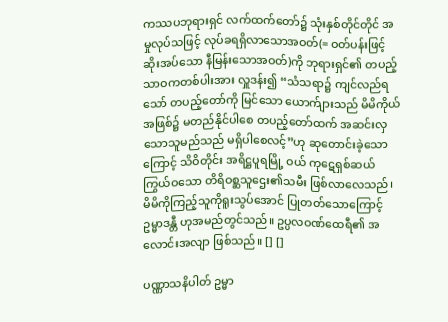ကဿပဘုရားရှင် လက်ထက်တော်၌ သုံးနှစ်တိုင်တိုင် အမှုလုပ်သဖြင့် လုပ်ခရရှိလာသောအဝတ်(= ဝတ်ပန်းဖြင့်ဆိုးအပ်သော နီမြန်းသောအဝတ်)ကို ဘုရားရှင်၏ တပည့်သာဝကတစ်ပါးအား လှူဒန်း၍ “သံသရာ၌ ကျင်လည်ရသော် တပည့်တော်ကို မြင်သော ယောက်ျားသည် မိမိကိုယ်အဖြစ်၌ မတည်နိုင်ပါစေ တပည့်တော်ထက် အဆင်းလှသောသူမည်သည် မရှိပါစေလင့်”ဟု ဆုတောင်းခဲ့သောကြောင့် သိဝိတိုင်း အရိဋ္ဌပူရမြို့ ဝယ် ကုဋေရှစ်ဆယ်ကြွယ်ဝသော တိရိဝစ္ဆသူဌေး၏သမီး ဖြစ်လာလေသည်၊ မိမိကိုကြည့်သူကိုရူးသွပ်အောင် ပြုတတ်သောကြောင့် ဥမ္မာဒန္တီ ဟုအမည်တွင်သည်။ ဥပ္ပလဝဏ်ထေရီ၏ အလောင်းအလျာ ဖြစ်သည်။ [] []

ပဏ္ဏာသနိပါတ် ဥမ္မာ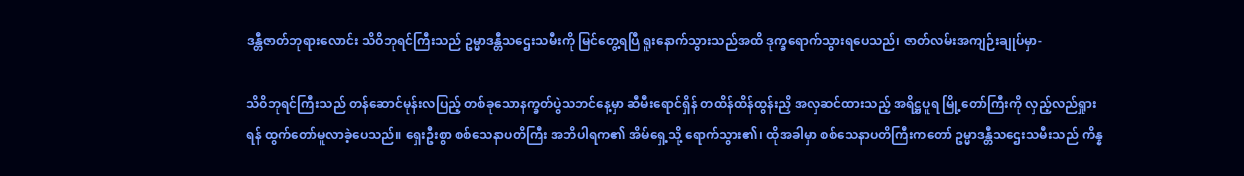ဒန္တီဇာတ်ဘုရားလောင်း သိဝိဘုရင်ကြီးသည် ဥမ္မာဒန္တီသဌေးသမီးကို မြင်တွေ့ရပြီ ရူးနောက်သွားသည်အထိ ဒုက္ခရောက်သွားရပေသည်၊ ဇာတ်လမ်းအကျဉ်းချုပ်မှာ-

သိဝိဘုရင်ကြီးသည် တန်ဆောင်မုန်းလပြည့် တစ်ခုသောနက္ခတ်ပွဲသဘင်နေ့မှာ ဆီမီးရောင်ရှိန် တထိန်ထိန်ထွန်းညှိ အလှဆင်ထားသည့် အရိဋ္ဌပူရ မြို့တော်ကြီးကို လှည့်လည်ရှုားရန် ထွက်တော်မူလာခဲ့ပေသည်။ ရှေးဦးစွာ စစ်သေနာပတိကြီး အဘိပါရက၏ အိမ်ရှေ့သို့ ရောက်သွား၏၊ ထိုအခါမှာ စစ်သေနာပတိကြီးကတော် ဥမ္မာဒန္တီသဌေးသမီးသည် ကိန္န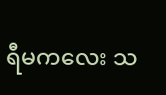ရီမကလေး သ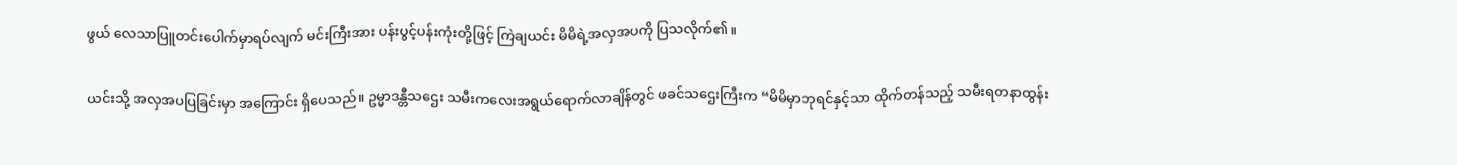ဖွယ် လေသာပြူတင်းပေါက်မှာရပ်လျက် မင်းကြီးအား ပန်းပွင့်ပန်းကုံးတို့ဖြင့် ကြဲချယင်း မိမိရဲ့အလှအပကို ပြသလိုက်၏။

ယင်းသို့ အလှအပပြခြင်းမှာ အကြောင်း ရှိပေသည်။ ဥမ္မာဒန္တီသဌေး သမီးကလေးအရွယ်ရောက်လာချိန်တွင် ဖခင်သဌေးကြီးက “မိမိမှာဘုရင်နှင့်သာ ထိုက်တန်သည့် သမီးရတနာထွန်း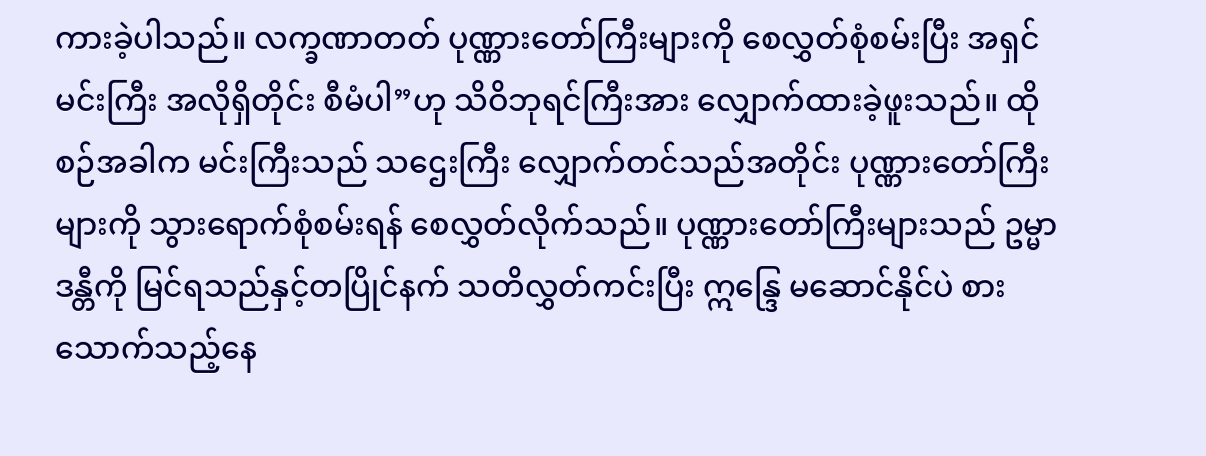ကားခဲ့ပါသည်။ လက္ခဏာတတ် ပုဏ္ဏားတော်ကြီးများကို စေလွှတ်စုံစမ်းပြီး အရှင်မင်းကြီး အလိုရှိတိုင်း စီမံပါ”ဟု သိဝိဘုရင်ကြီးအား လျှောက်ထားခဲ့ဖူးသည်။ ထိုစဉ်အခါက မင်းကြီးသည် သဌေးကြီး လျှောက်တင်သည်အတိုင်း ပုဏ္ဏားတော်ကြီးများကို သွားရောက်စုံစမ်းရန် စေလွှတ်လိုက်သည်။ ပုဏ္ဏားတော်ကြီးများသည် ဥမ္မာဒန္တီကို မြင်ရသည်နှင့်တပြိုင်နက် သတိလွှတ်ကင်းပြီး ဣန္ဒြေ မဆောင်နိုင်ပဲ စားသောက်သည့်နေ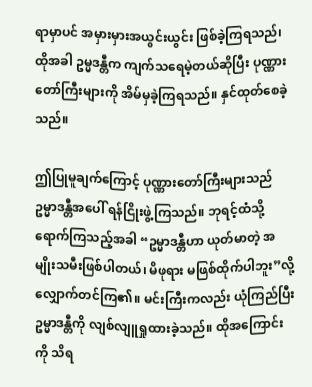ရာမှာပင် အမှားမှားအယွင်းယွင်း ဖြစ်ခဲ့ကြရသည်၊ ထိုအခါ ဥမ္မဒန္တီက ကျက်သရေမဲ့တယ်ဆိုပြီး ပုဏ္ဏားတော်ကြီးများကို အိမ်မှခဲ့ကြရသည်။ နှင်ထုတ်စေခဲ့သည်။

ဤပြုမူချက်ကြောင့် ပုဏ္ဏားတော်ကြီးများသည် ဥမ္မာဒန္တီအပေါ် ရန်ငြိုးဖွဲ့ကြသည်။ ဘုရင့်ထံသို့ ရောက်ကြသည့်အခါ “ဥမ္မာဒန္တီဟာ ယုတ်မာတဲ့ အမျိုးသမီးဖြစ်ပါတယ်၊ မိဖုရား မဖြစ်ထိုက်ပါဘူး”လို့ လျှောက်တင်ကြ၏။ မင်းကြီးကလည်း ယုံကြည်ပြီး ဥမ္မာဒန္တီကို လျစ်လျူရှုထားခဲ့သည်။ ထိုအကြောင်းကို သိရ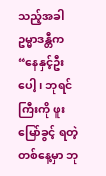သည့်အခါ ဥမ္မာဒန္တီက “နေနှင့်ဦးပေါ့၊ ဘုရင်ကြီးကို ဖူးမြော်ခွင့် ရတဲ့တစ်နေ့မှာ ဘု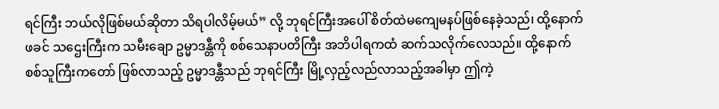ရင်ကြီး ဘယ်လိုဖြစ်မယ်ဆိုတာ သိရပါလိမ့်မယ်” လို့ ဘုရင်ကြီးအပေါ် စိတ်ထဲမကျေမနပ်ဖြစ်နေခဲ့သည်၊ ထို့နောက် ဖခင် သဌေးကြီးက သမီးချော ဥမ္မာဒန္တီကို စစ်သေနာပတိကြီး အဘိပါရကထံ ဆက်သလိုက်လေသည်။ ထို့နောက် စစ်သူကြီးကတော် ဖြစ်လာသည့် ဥမ္မာဒန္တီသည် ဘုရင်ကြီး မြို့လှည့်လည်လာသည့်အခါမှာ ဤကဲ့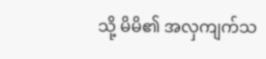သို့ မိမိ၏ အလှကျက်သ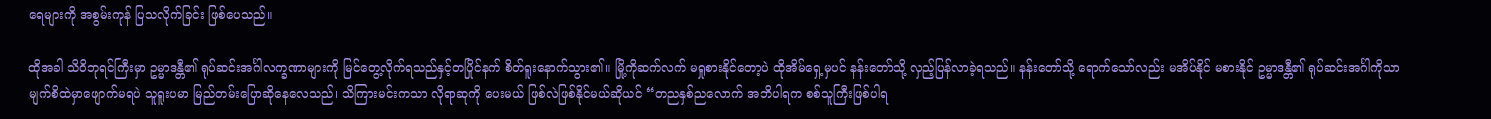ရေများကို အစွမ်းကုန် ပြသလိုက်ခြင်း ဖြစ်ပေသည်။

ထိုအခါ သိဝိဘုရင်ကြီးမှာ ဥမ္မာဒန္တီ၏ ရုပ်ဆင်းအင်္ဂါလက္ခဏာများကို မြင်တွေ့လိုက်ရသည်နှင့်တပြိုင်နက် စိတ်ရူးနောက်သွား၏။ မြို့ကိုဆက်လက် မရှုစားနိုင်တော့ပဲ ထိုအိမ်ရှေ့မှပင် နန်းတော်သို့ လှည့်ပြန်လာခဲ့ရသည်။ နန်းတော်သို့ ရောက်သော်လည်း မအိပ်နိုင် မစားနိုင် ဥမ္မာဒန္တီ၏ ရုပ်ဆင်းအင်္ဂါကိုသာ မျက်စိထဲမှာဖျောက်မရပဲ သူရူးပမာ မြည်တမ်းပြောဆိုနေလေသည်၊ သိကြားမင်းကသာ လိုရာဆုကို ပေးမယ် ဖြစ်လဲဖြစ်နိုင်မယ်ဆိုယင် “တညနှစ်ညလောက် အဘိပါရက စစ်သူကြီးဖြစ်ပါရ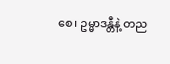စေ၊ ဥမ္မာဒန္တီနဲ့ တည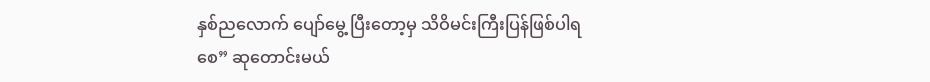နှစ်ညလောက် ပျော်မွေ့ ပြီးတော့မှ သိဝိမင်းကြီးပြန်ဖြစ်ပါရစေ” ဆုတောင်းမယ်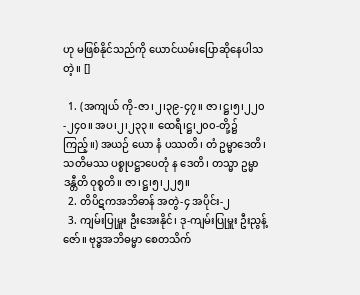ဟု မဖြစ်နိုင်သည်ကို ယောင်ယမ်းပြောဆိုနေပါသတဲ့။ []

  1. (အကျယ် ကို-ဇာ၊၂၊၃၉-၄၇။ ဇာ၊ဋ္ဌ၊၅၊၂၂၀-၂၄၀။ အပ၊၂၊၂၃၃။ ထေရီ၊ဋ္ဌ၊၂၀၀-တို့၌ကြည့်။) အယဉ် ယော နံ ပဿတိ၊ တံ ဥမ္မာဒေတိ၊ သတိမဿ ပစ္စုပဋ္ဌာပေတုံ န ဒေတိ၊ တသ္မာ ဥမ္မာဒန္တီတိ ဝုစ္စတိ။ ဇာ၊ဋ္ဌ၊၅၊၂၂၅။
  2. တိပိဋကအဘိဓာန် အတွဲ-၄ အပိုင်း-၂
  3. ကျမ်းပြုမှူး ဦးအေးနိုင်၊ ဒု-ကျမ်းပြုမှူး ဦးညွန့်ဇော်။ ဗုဒ္ဓအဘိဓမ္မာ စေတသိက်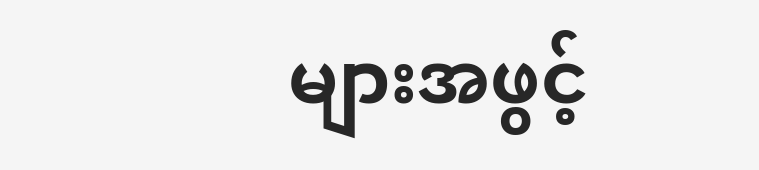များအဖွင့်